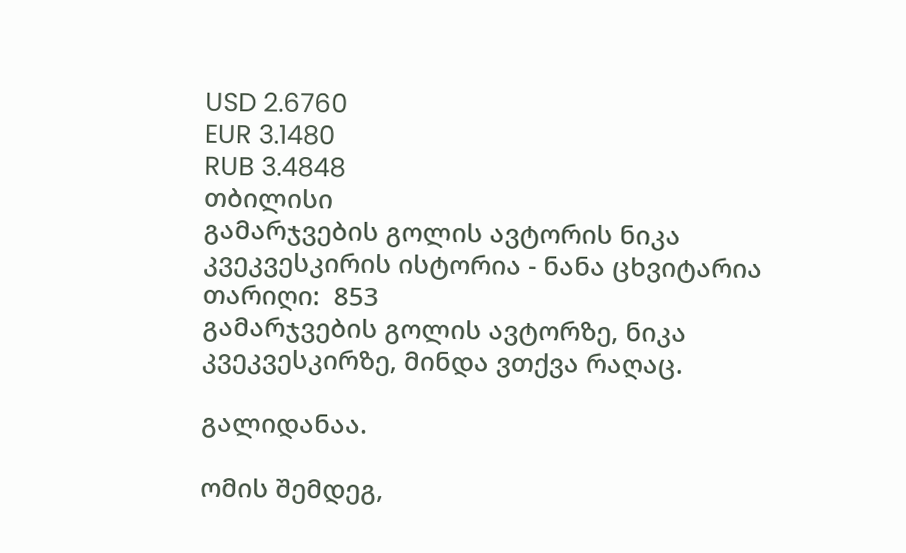USD 2.6760
EUR 3.1480
RUB 3.4848
თბილისი
გამარჯვების გოლის ავტორის ნიკა კვეკვესკირის ისტორია - ნანა ცხვიტარია
თარიღი:  853
გამარჯვების გოლის ავტორზე, ნიკა კვეკვესკირზე, მინდა ვთქვა რაღაც.

გალიდანაა.

ომის შემდეგ,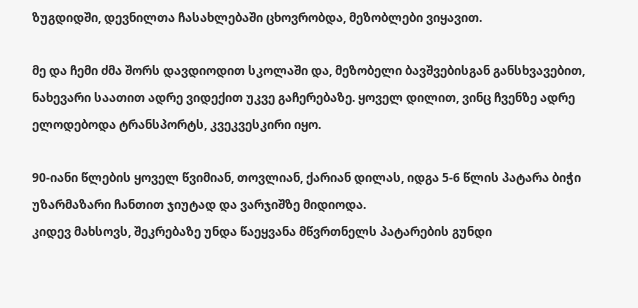ზუგდიდში, დევნილთა ჩასახლებაში ცხოვრობდა, მეზობლები ვიყავით.

მე და ჩემი ძმა შორს დავდიოდით სკოლაში და, მეზობელი ბავშვებისგან განსხვავებით, ნახევარი საათით ადრე ვიდექით უკვე გაჩერებაზე. ყოველ დილით, ვინც ჩვენზე ადრე ელოდებოდა ტრანსპორტს, კვეკვესკირი იყო.

90-იანი წლების ყოველ წვიმიან, თოვლიან, ქარიან დილას, იდგა 5-6 წლის პატარა ბიჭი უზარმაზარი ჩანთით ჯიუტად და ვარჯიშზე მიდიოდა.
კიდევ მახსოვს, შეკრებაზე უნდა წაეყვანა მწვრთნელს პატარების გუნდი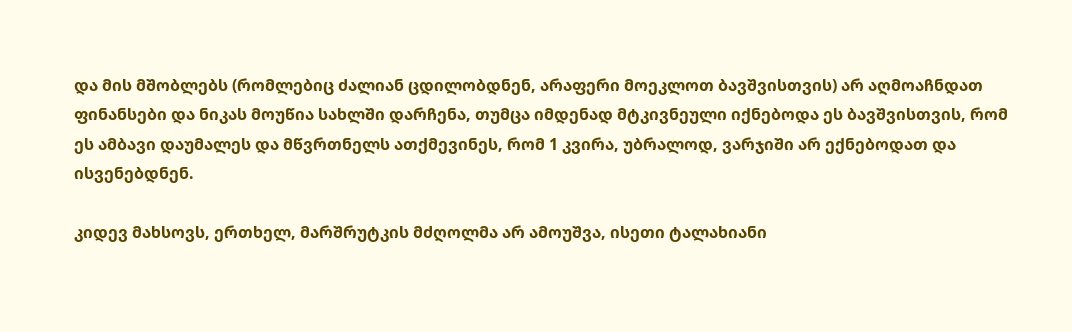და მის მშობლებს (რომლებიც ძალიან ცდილობდნენ, არაფერი მოეკლოთ ბავშვისთვის) არ აღმოაჩნდათ ფინანსები და ნიკას მოუწია სახლში დარჩენა, თუმცა იმდენად მტკივნეული იქნებოდა ეს ბავშვისთვის, რომ ეს ამბავი დაუმალეს და მწვრთნელს ათქმევინეს, რომ 1 კვირა, უბრალოდ, ვარჯიში არ ექნებოდათ და ისვენებდნენ.

კიდევ მახსოვს, ერთხელ, მარშრუტკის მძღოლმა არ ამოუშვა, ისეთი ტალახიანი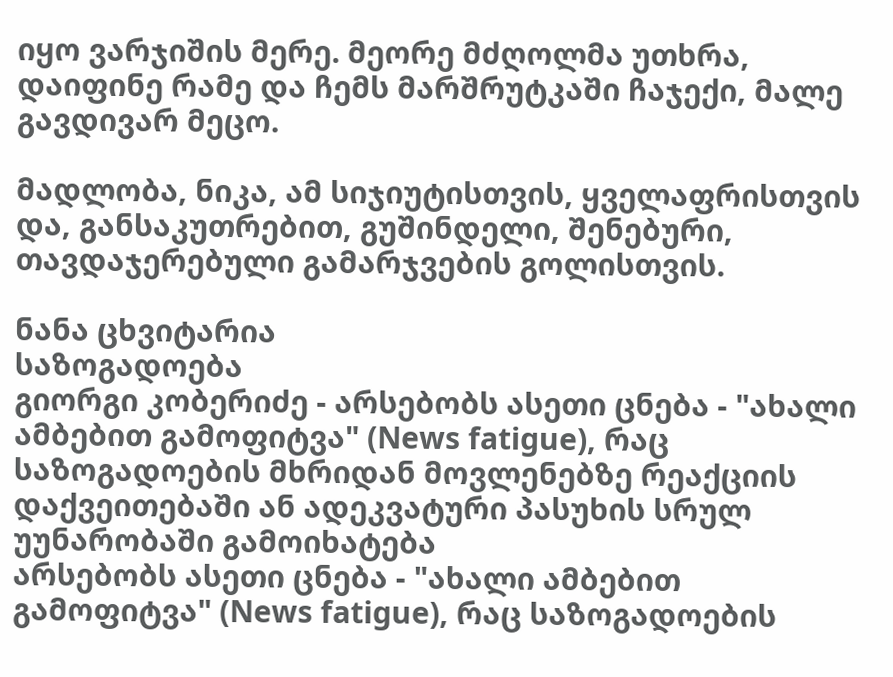იყო ვარჯიშის მერე. მეორე მძღოლმა უთხრა, დაიფინე რამე და ჩემს მარშრუტკაში ჩაჯექი, მალე გავდივარ მეცო.

მადლობა, ნიკა, ამ სიჯიუტისთვის, ყველაფრისთვის და, განსაკუთრებით, გუშინდელი, შენებური, თავდაჯერებული გამარჯვების გოლისთვის.

ნანა ცხვიტარია
საზოგადოება
გიორგი კობერიძე - არსებობს ასეთი ცნება - "ახალი ამბებით გამოფიტვა" (News fatigue), რაც საზოგადოების მხრიდან მოვლენებზე რეაქციის დაქვეითებაში ან ადეკვატური პასუხის სრულ უუნარობაში გამოიხატება
არსებობს ასეთი ცნება - "ახალი ამბებით გამოფიტვა" (News fatigue), რაც საზოგადოების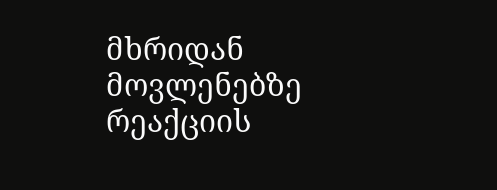მხრიდან მოვლენებზე რეაქციის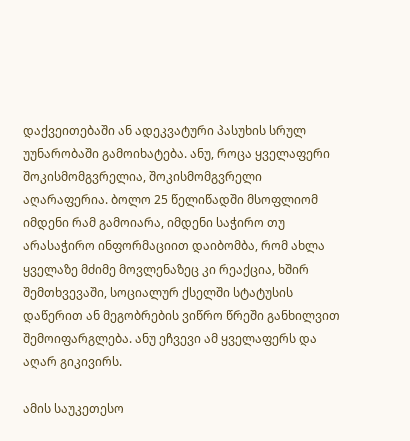დაქვეითებაში ან ადეკვატური პასუხის სრულ უუნარობაში გამოიხატება. ანუ, როცა ყველაფერი შოკისმომგვრელია, შოკისმომგვრელი აღარაფერია. ბოლო 25 წელიწადში მსოფლიომ იმდენი რამ გამოიარა, იმდენი საჭირო თუ არასაჭირო ინფორმაციით დაიბომბა, რომ ახლა ყველაზე მძიმე მოვლენაზეც კი რეაქცია, ხშირ შემთხვევაში, სოციალურ ქსელში სტატუსის დაწერით ან მეგობრების ვიწრო წრეში განხილვით შემოიფარგლება. ანუ ეჩვევი ამ ყველაფერს და აღარ გიკივირს.

ამის საუკეთესო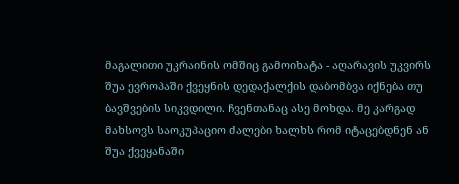მაგალითი უკრაინის ომშიც გამოიხატა - აღარავის უკვირს შუა ევროპაში ქვეყნის დედაქალქის დაბომბვა იქნება თუ ბავშვების სიკვდილი. ჩვენთანაც ასე მოხდა. მე კარგად მახსოვს საოკუპაციო ძალები ხალხს რომ იტაცებდნენ ან შუა ქვეყანაში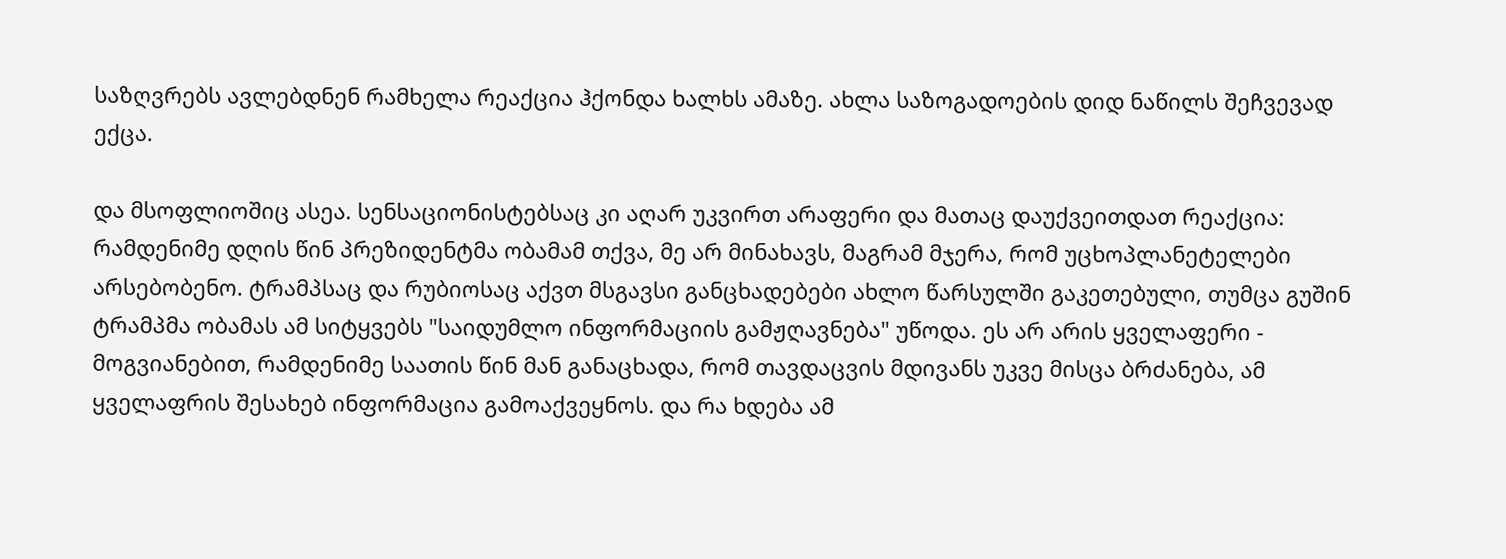საზღვრებს ავლებდნენ რამხელა რეაქცია ჰქონდა ხალხს ამაზე. ახლა საზოგადოების დიდ ნაწილს შეჩვევად ექცა.

და მსოფლიოშიც ასეა. სენსაციონისტებსაც კი აღარ უკვირთ არაფერი და მათაც დაუქვეითდათ რეაქცია: რამდენიმე დღის წინ პრეზიდენტმა ობამამ თქვა, მე არ მინახავს, მაგრამ მჯერა, რომ უცხოპლანეტელები არსებობენო. ტრამპსაც და რუბიოსაც აქვთ მსგავსი განცხადებები ახლო წარსულში გაკეთებული, თუმცა გუშინ ტრამპმა ობამას ამ სიტყვებს "საიდუმლო ინფორმაციის გამჟღავნება" უწოდა. ეს არ არის ყველაფერი - მოგვიანებით, რამდენიმე საათის წინ მან განაცხადა, რომ თავდაცვის მდივანს უკვე მისცა ბრძანება, ამ ყველაფრის შესახებ ინფორმაცია გამოაქვეყნოს. და რა ხდება ამ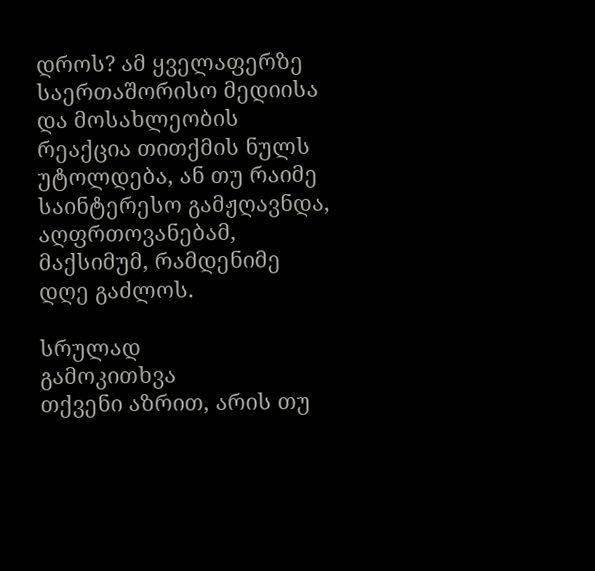დროს? ამ ყველაფერზე საერთაშორისო მედიისა და მოსახლეობის რეაქცია თითქმის ნულს უტოლდება, ან თუ რაიმე საინტერესო გამჟღავნდა, აღფრთოვანებამ, მაქსიმუმ, რამდენიმე დღე გაძლოს.

სრულად
გამოკითხვა
თქვენი აზრით, არის თუ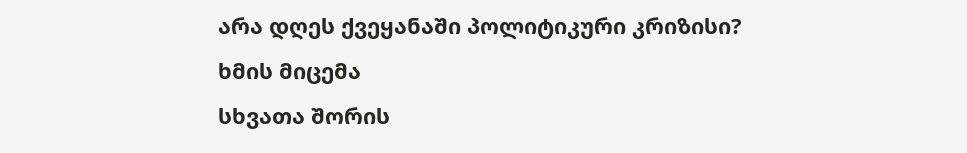არა დღეს ქვეყანაში პოლიტიკური კრიზისი?
ხმის მიცემა
სხვათა შორის